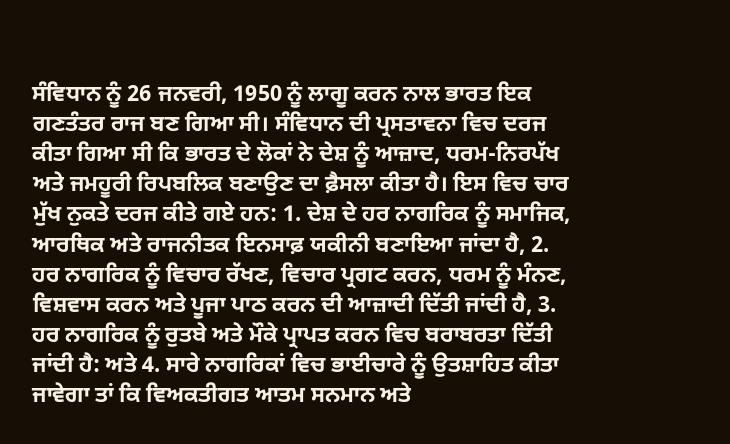ਸੰਵਿਧਾਨ ਨੂੰ 26 ਜਨਵਰੀ, 1950 ਨੂੰ ਲਾਗੂ ਕਰਨ ਨਾਲ ਭਾਰਤ ਇਕ ਗਣਤੰਤਰ ਰਾਜ ਬਣ ਗਿਆ ਸੀ। ਸੰਵਿਧਾਨ ਦੀ ਪ੍ਰਸਤਾਵਨਾ ਵਿਚ ਦਰਜ ਕੀਤਾ ਗਿਆ ਸੀ ਕਿ ਭਾਰਤ ਦੇ ਲੋਕਾਂ ਨੇ ਦੇਸ਼ ਨੂੰ ਆਜ਼ਾਦ, ਧਰਮ-ਨਿਰਪੱਖ ਅਤੇ ਜਮਹੂਰੀ ਰਿਪਬਲਿਕ ਬਣਾਉਣ ਦਾ ਫ਼ੈਸਲਾ ਕੀਤਾ ਹੈ। ਇਸ ਵਿਚ ਚਾਰ ਮੁੱਖ ਨੁਕਤੇ ਦਰਜ ਕੀਤੇ ਗਏ ਹਨ: 1. ਦੇਸ਼ ਦੇ ਹਰ ਨਾਗਰਿਕ ਨੂੰ ਸਮਾਜਿਕ, ਆਰਥਿਕ ਅਤੇ ਰਾਜਨੀਤਕ ਇਨਸਾਫ਼ ਯਕੀਨੀ ਬਣਾਇਆ ਜਾਂਦਾ ਹੈ, 2. ਹਰ ਨਾਗਰਿਕ ਨੂੰ ਵਿਚਾਰ ਰੱਖਣ, ਵਿਚਾਰ ਪ੍ਰਗਟ ਕਰਨ, ਧਰਮ ਨੂੰ ਮੰਨਣ, ਵਿਸ਼ਵਾਸ ਕਰਨ ਅਤੇ ਪੂਜਾ ਪਾਠ ਕਰਨ ਦੀ ਆਜ਼ਾਦੀ ਦਿੱਤੀ ਜਾਂਦੀ ਹੈ, 3. ਹਰ ਨਾਗਰਿਕ ਨੂੰ ਰੁਤਬੇ ਅਤੇ ਮੌਕੇ ਪ੍ਰਾਪਤ ਕਰਨ ਵਿਚ ਬਰਾਬਰਤਾ ਦਿੱਤੀ ਜਾਂਦੀ ਹੈ: ਅਤੇ 4. ਸਾਰੇ ਨਾਗਰਿਕਾਂ ਵਿਚ ਭਾਈਚਾਰੇ ਨੂੰ ਉਤਸ਼ਾਹਿਤ ਕੀਤਾ ਜਾਵੇਗਾ ਤਾਂ ਕਿ ਵਿਅਕਤੀਗਤ ਆਤਮ ਸਨਮਾਨ ਅਤੇ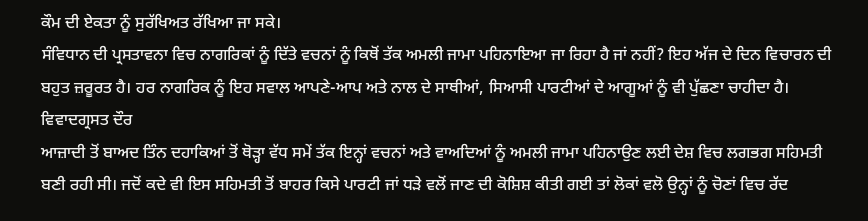ਕੌਮ ਦੀ ਏਕਤਾ ਨੂੰ ਸੁਰੱਖਿਅਤ ਰੱਖਿਆ ਜਾ ਸਕੇ।
ਸੰਵਿਧਾਨ ਦੀ ਪ੍ਰਸਤਾਵਨਾ ਵਿਚ ਨਾਗਰਿਕਾਂ ਨੂੰ ਦਿੱਤੇ ਵਚਨਾਂ ਨੂੰ ਕਿਥੋਂ ਤੱਕ ਅਮਲੀ ਜਾਮਾ ਪਹਿਨਾਇਆ ਜਾ ਰਿਹਾ ਹੈ ਜਾਂ ਨਹੀਂ? ਇਹ ਅੱਜ ਦੇ ਦਿਨ ਵਿਚਾਰਨ ਦੀ ਬਹੁਤ ਜ਼ਰੂਰਤ ਹੈ। ਹਰ ਨਾਗਰਿਕ ਨੂੰ ਇਹ ਸਵਾਲ ਆਪਣੇ-ਆਪ ਅਤੇ ਨਾਲ ਦੇ ਸਾਥੀਆਂ, ਸਿਆਸੀ ਪਾਰਟੀਆਂ ਦੇ ਆਗੂਆਂ ਨੂੰ ਵੀ ਪੁੱਛਣਾ ਚਾਹੀਦਾ ਹੈ।
ਵਿਵਾਦਗ੍ਰਸਤ ਦੌਰ
ਆਜ਼ਾਦੀ ਤੋਂ ਬਾਅਦ ਤਿੰਨ ਦਹਾਕਿਆਂ ਤੋਂ ਥੋੜ੍ਹਾ ਵੱਧ ਸਮੇਂ ਤੱਕ ਇਨ੍ਹਾਂ ਵਚਨਾਂ ਅਤੇ ਵਾਅਦਿਆਂ ਨੂੰ ਅਮਲੀ ਜਾਮਾ ਪਹਿਨਾਉਣ ਲਈ ਦੇਸ਼ ਵਿਚ ਲਗਭਗ ਸਹਿਮਤੀ ਬਣੀ ਰਹੀ ਸੀ। ਜਦੋਂ ਕਦੇ ਵੀ ਇਸ ਸਹਿਮਤੀ ਤੋਂ ਬਾਹਰ ਕਿਸੇ ਪਾਰਟੀ ਜਾਂ ਧੜੇ ਵਲੋਂ ਜਾਣ ਦੀ ਕੋਸ਼ਿਸ਼ ਕੀਤੀ ਗਈ ਤਾਂ ਲੋਕਾਂ ਵਲੋ ਉਨ੍ਹਾਂ ਨੂੰ ਚੋਣਾਂ ਵਿਚ ਰੱਦ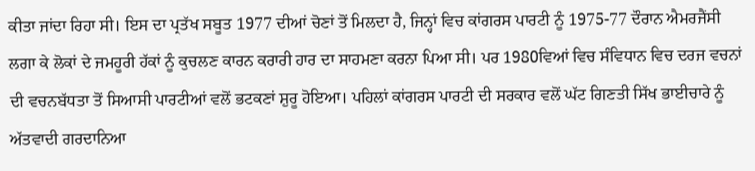ਕੀਤਾ ਜਾਂਦਾ ਰਿਹਾ ਸੀ। ਇਸ ਦਾ ਪ੍ਰਤੱਖ ਸਬੂਤ 1977 ਦੀਆਂ ਚੋਣਾਂ ਤੋਂ ਮਿਲਦਾ ਹੈ, ਜਿਨ੍ਹਾਂ ਵਿਚ ਕਾਂਗਰਸ ਪਾਰਟੀ ਨੂੰ 1975-77 ਦੌਰਾਨ ਐਮਰਜੈਂਸੀ ਲਗਾ ਕੇ ਲੋਕਾਂ ਦੇ ਜਮਹੂਰੀ ਹੱਕਾਂ ਨੂੰ ਕੁਚਲਣ ਕਾਰਨ ਕਰਾਰੀ ਹਾਰ ਦਾ ਸਾਹਮਣਾ ਕਰਨਾ ਪਿਆ ਸੀ। ਪਰ 1980ਵਿਆਂ ਵਿਚ ਸੰਵਿਧਾਨ ਵਿਚ ਦਰਜ ਵਚਨਾਂ ਦੀ ਵਚਨਬੱਧਤਾ ਤੋਂ ਸਿਆਸੀ ਪਾਰਟੀਆਂ ਵਲੋਂ ਭਟਕਣਾਂ ਸ਼ੁਰੂ ਹੋਇਆ। ਪਹਿਲਾਂ ਕਾਂਗਰਸ ਪਾਰਟੀ ਦੀ ਸਰਕਾਰ ਵਲੋਂ ਘੱਟ ਗਿਣਤੀ ਸਿੱਖ ਭਾਈਚਾਰੇ ਨੂੰ ਅੱਤਵਾਦੀ ਗਰਦਾਨਿਆ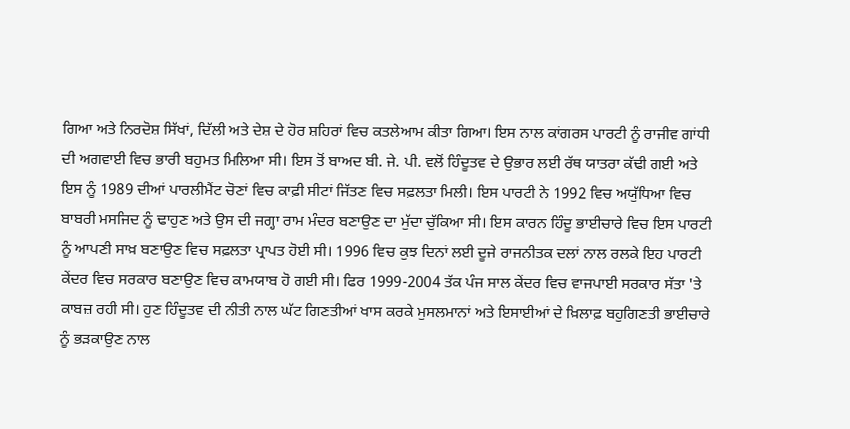ਗਿਆ ਅਤੇ ਨਿਰਦੋਸ਼ ਸਿੱਖਾਂ, ਦਿੱਲੀ ਅਤੇ ਦੇਸ਼ ਦੇ ਹੋਰ ਸ਼ਹਿਰਾਂ ਵਿਚ ਕਤਲੇਆਮ ਕੀਤਾ ਗਿਆ। ਇਸ ਨਾਲ ਕਾਂਗਰਸ ਪਾਰਟੀ ਨੂੰ ਰਾਜੀਵ ਗਾਂਧੀ ਦੀ ਅਗਵਾਈ ਵਿਚ ਭਾਰੀ ਬਹੁਮਤ ਮਿਲਿਆ ਸੀ। ਇਸ ਤੋਂ ਬਾਅਦ ਬੀ. ਜੇ. ਪੀ. ਵਲੋਂ ਹਿੰਦੂਤਵ ਦੇ ਉਭਾਰ ਲਈ ਰੱਥ ਯਾਤਰਾ ਕੱਢੀ ਗਈ ਅਤੇ ਇਸ ਨੂੰ 1989 ਦੀਆਂ ਪਾਰਲੀਮੈਂਟ ਚੋਣਾਂ ਵਿਚ ਕਾਫ਼ੀ ਸੀਟਾਂ ਜਿੱਤਣ ਵਿਚ ਸਫ਼ਲਤਾ ਮਿਲੀ। ਇਸ ਪਾਰਟੀ ਨੇ 1992 ਵਿਚ ਅਯੁੱਧਿਆ ਵਿਚ ਬਾਬਰੀ ਮਸਜਿਦ ਨੂੰ ਢਾਹੁਣ ਅਤੇ ਉਸ ਦੀ ਜਗ੍ਹਾ ਰਾਮ ਮੰਦਰ ਬਣਾਉਣ ਦਾ ਮੁੱਦਾ ਚੁੱਕਿਆ ਸੀ। ਇਸ ਕਾਰਨ ਹਿੰਦੂ ਭਾਈਚਾਰੇ ਵਿਚ ਇਸ ਪਾਰਟੀ ਨੂੰ ਆਪਣੀ ਸਾਖ਼ ਬਣਾਉਣ ਵਿਚ ਸਫ਼ਲਤਾ ਪ੍ਰਾਪਤ ਹੋਈ ਸੀ। 1996 ਵਿਚ ਕੁਝ ਦਿਨਾਂ ਲਈ ਦੂਜੇ ਰਾਜਨੀਤਕ ਦਲਾਂ ਨਾਲ ਰਲਕੇ ਇਹ ਪਾਰਟੀ ਕੇਂਦਰ ਵਿਚ ਸਰਕਾਰ ਬਣਾਉਣ ਵਿਚ ਕਾਮਯਾਬ ਹੋ ਗਈ ਸੀ। ਫਿਰ 1999-2004 ਤੱਕ ਪੰਜ ਸਾਲ ਕੇਂਦਰ ਵਿਚ ਵਾਜਪਾਈ ਸਰਕਾਰ ਸੱਤਾ 'ਤੇ ਕਾਬਜ਼ ਰਹੀ ਸੀ। ਹੁਣ ਹਿੰਦੂਤਵ ਦੀ ਨੀਤੀ ਨਾਲ ਘੱਟ ਗਿਣਤੀਆਂ ਖਾਸ ਕਰਕੇ ਮੁਸਲਮਾਨਾਂ ਅਤੇ ਇਸਾਈਆਂ ਦੇ ਖ਼ਿਲਾਫ਼ ਬਹੁਗਿਣਤੀ ਭਾਈਚਾਰੇ ਨੂੰ ਭੜਕਾਉਣ ਨਾਲ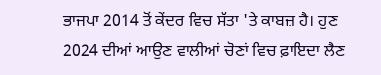ਭਾਜਪਾ 2014 ਤੋਂ ਕੇਂਦਰ ਵਿਚ ਸੱਤਾ 'ਤੇ ਕਾਬਜ਼ ਹੈ। ਹੁਣ 2024 ਦੀਆਂ ਆਉਣ ਵਾਲੀਆਂ ਚੋਣਾਂ ਵਿਚ ਫ਼ਾਇਦਾ ਲੈਣ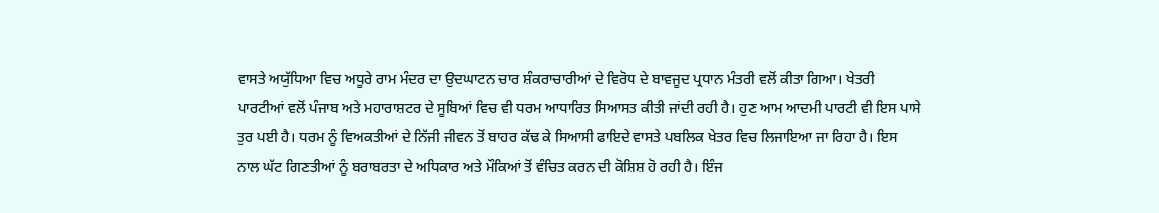ਵਾਸਤੇ ਅਯੁੱਧਿਆ ਵਿਚ ਅਧੂਰੇ ਰਾਮ ਮੰਦਰ ਦਾ ਉਦਘਾਟਨ ਚਾਰ ਸ਼ੰਕਰਾਚਾਰੀਆਂ ਦੇ ਵਿਰੋਧ ਦੇ ਬਾਵਜੂਦ ਪ੍ਰਧਾਨ ਮੰਤਰੀ ਵਲੋਂ ਕੀਤਾ ਗਿਆ। ਖੇਤਰੀ ਪਾਰਟੀਆਂ ਵਲੋਂ ਪੰਜਾਬ ਅਤੇ ਮਹਾਰਾਸ਼ਟਰ ਦੇ ਸੂਬਿਆਂ ਵਿਚ ਵੀ ਧਰਮ ਆਧਾਰਿਤ ਸਿਆਸਤ ਕੀਤੀ ਜਾਂਦੀ ਰਹੀ ਹੈ। ਹੁਣ ਆਮ ਆਦਮੀ ਪਾਰਟੀ ਵੀ ਇਸ ਪਾਸੇ ਤੁਰ ਪਈ ਹੈ। ਧਰਮ ਨੂੰ ਵਿਅਕਤੀਆਂ ਦੇ ਨਿੱਜੀ ਜੀਵਨ ਤੋਂ ਬਾਹਰ ਕੱਢ ਕੇ ਸਿਆਸੀ ਫਾਇਦੇ ਵਾਸਤੇ ਪਬਲਿਕ ਖੇਤਰ ਵਿਚ ਲਿਜਾਇਆ ਜਾ ਰਿਹਾ ਹੈ। ਇਸ ਨਾਲ ਘੱਟ ਗਿਣਤੀਆਂ ਨੂੰ ਬਰਾਬਰਤਾ ਦੇ ਅਧਿਕਾਰ ਅਤੇ ਮੌਕਿਆਂ ਤੋਂ ਵੰਚਿਤ ਕਰਨ ਦੀ ਕੋਸ਼ਿਸ਼ ਹੋ ਰਹੀ ਹੈ। ਇੰਜ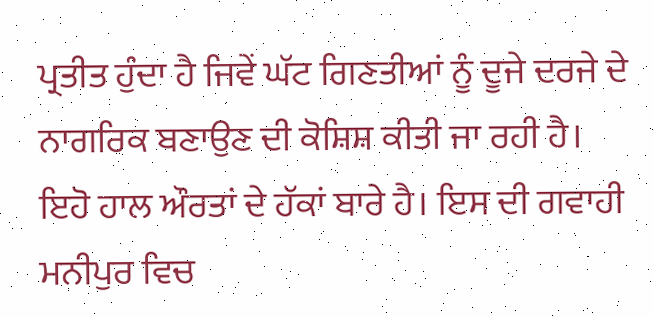ਪ੍ਰਤੀਤ ਹੁੰਦਾ ਹੈ ਜਿਵੇਂ ਘੱਟ ਗਿਣਤੀਆਂ ਨੂੰ ਦੂਜੇ ਦਰਜੇ ਦੇ ਨਾਗਰਿਕ ਬਣਾਉਣ ਦੀ ਕੋਸ਼ਿਸ਼ ਕੀਤੀ ਜਾ ਰਹੀ ਹੈ। ਇਹੋ ਹਾਲ ਔਰਤਾਂ ਦੇ ਹੱਕਾਂ ਬਾਰੇ ਹੈ। ਇਸ ਦੀ ਗਵਾਹੀ ਮਨੀਪੁਰ ਵਿਚ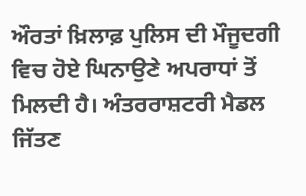ਔਰਤਾਂ ਖ਼ਿਲਾਫ਼ ਪੁਲਿਸ ਦੀ ਮੌਜੂਦਗੀ ਵਿਚ ਹੋਏ ਘਿਨਾਉਣੇ ਅਪਰਾਧਾਂ ਤੋਂ ਮਿਲਦੀ ਹੈ। ਅੰਤਰਰਾਸ਼ਟਰੀ ਮੈਡਲ ਜਿੱਤਣ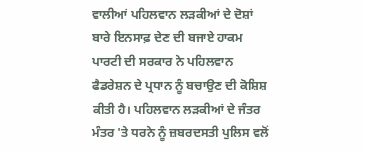ਵਾਲੀਆਂ ਪਹਿਲਵਾਨ ਲੜਕੀਆਂ ਦੇ ਦੋਸ਼ਾਂ ਬਾਰੇ ਇਨਸਾਫ਼ ਦੇਣ ਦੀ ਬਜਾਏ ਹਾਕਮ ਪਾਰਟੀ ਦੀ ਸਰਕਾਰ ਨੇ ਪਹਿਲਵਾਨ ਫੈਡਰੇਸ਼ਨ ਦੇ ਪ੍ਰਧਾਨ ਨੂੰ ਬਚਾਉਣ ਦੀ ਕੋਸ਼ਿਸ਼ ਕੀਤੀ ਹੈ। ਪਹਿਲਵਾਨ ਲੜਕੀਆਂ ਦੇ ਜੰਤਰ ਮੰਤਰ 'ਤੇ ਧਰਨੇ ਨੂੰ ਜ਼ਬਰਦਸਤੀ ਪੁਲਿਸ ਵਲੋਂ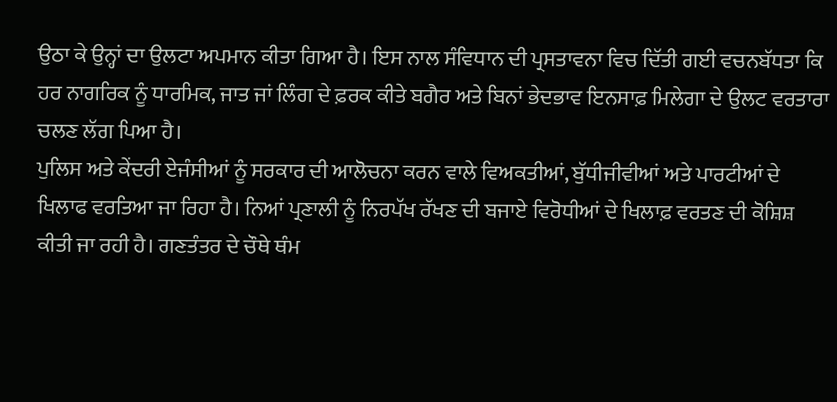ਉਠਾ ਕੇ ਉਨ੍ਹਾਂ ਦਾ ਉਲਟਾ ਅਪਮਾਨ ਕੀਤਾ ਗਿਆ ਹੈ। ਇਸ ਨਾਲ ਸੰਵਿਧਾਨ ਦੀ ਪ੍ਰਸਤਾਵਨਾ ਵਿਚ ਦਿੱਤੀ ਗਈ ਵਚਨਬੱਧਤਾ ਕਿ ਹਰ ਨਾਗਰਿਕ ਨੂੰ ਧਾਰਮਿਕ, ਜਾਤ ਜਾਂ ਲਿੰਗ ਦੇ ਫ਼ਰਕ ਕੀਤੇ ਬਗੈਰ ਅਤੇ ਬਿਨਾਂ ਭੇਦਭਾਵ ਇਨਸਾਫ਼ ਮਿਲੇਗਾ ਦੇ ਉਲਟ ਵਰਤਾਰਾ ਚਲਣ ਲੱਗ ਪਿਆ ਹੈ।
ਪੁਲਿਸ ਅਤੇ ਕੇਂਦਰੀ ਏਜੰਸੀਆਂ ਨੂੰ ਸਰਕਾਰ ਦੀ ਆਲੋਚਨਾ ਕਰਨ ਵਾਲੇ ਵਿਅਕਤੀਆਂ, ਬੁੱਧੀਜੀਵੀਆਂ ਅਤੇ ਪਾਰਟੀਆਂ ਦੇ ਖਿਲਾਫ ਵਰਤਿਆ ਜਾ ਰਿਹਾ ਹੈ। ਨਿਆਂ ਪ੍ਰਣਾਲੀ ਨੂੰ ਨਿਰਪੱਖ ਰੱਖਣ ਦੀ ਬਜਾਏ ਵਿਰੋਧੀਆਂ ਦੇ ਖਿਲਾਫ਼ ਵਰਤਣ ਦੀ ਕੋਸ਼ਿਸ਼ ਕੀਤੀ ਜਾ ਰਹੀ ਹੈ। ਗਣਤੰਤਰ ਦੇ ਚੌਥੇ ਥੰਮ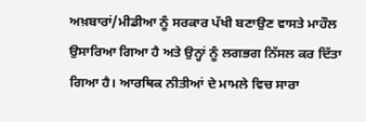ਅਖ਼ਬਾਰਾਂ/ਮੀਡੀਆ ਨੂੰ ਸਰਕਾਰ ਪੱਖੀ ਬਣਾਉਣ ਵਾਸਤੇ ਮਾਹੌਲ ਉਸਾਰਿਆ ਗਿਆ ਹੈ ਅਤੇ ਉਨ੍ਹਾਂ ਨੂੰ ਲਗਭਗ ਨਿੱਸਲ ਕਰ ਦਿੱਤਾ ਗਿਆ ਹੈ। ਆਰਥਿਕ ਨੀਤੀਆਂ ਦੇ ਮਾਮਲੇ ਵਿਚ ਸਾਰਾ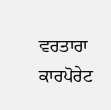ਵਰਤਾਰਾ ਕਾਰਪੋਰੇਟ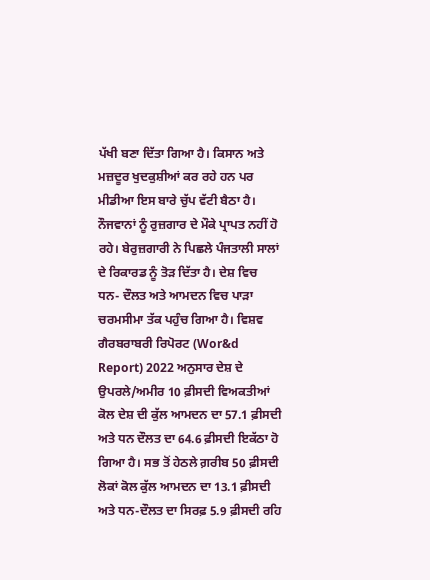ਪੱਖੀ ਬਣਾ ਦਿੱਤਾ ਗਿਆ ਹੈ। ਕਿਸਾਨ ਅਤੇ ਮਜ਼ਦੂਰ ਖੁਦਕੁਸ਼ੀਆਂ ਕਰ ਰਹੇ ਹਨ ਪਰ ਮੀਡੀਆ ਇਸ ਬਾਰੇ ਚੁੱਪ ਵੱਟੀ ਬੈਠਾ ਹੈ। ਨੌਜਵਾਨਾਂ ਨੂੰ ਰੁਜ਼ਗਾਰ ਦੇ ਮੌਕੇ ਪ੍ਰਾਪਤ ਨਹੀਂ ਹੋ ਰਹੇ। ਬੇਰੁਜ਼ਗਾਰੀ ਨੇ ਪਿਛਲੇ ਪੰਜਤਾਲੀ ਸਾਲਾਂ ਦੇ ਰਿਕਾਰਡ ਨੂੰ ਤੋੜ ਦਿੱਤਾ ਹੈ। ਦੇਸ਼ ਵਿਚ ਧਨ- ਦੌਲਤ ਅਤੇ ਆਮਦਨ ਵਿਚ ਪਾੜਾ ਚਰਮਸੀਮਾ ਤੱਕ ਪਹੁੰਚ ਗਿਆ ਹੈ। ਵਿਸ਼ਵ ਗੈਰਬਰਾਬਰੀ ਰਿਪੋਰਟ (Wor&d Report) 2022 ਅਨੁਸਾਰ ਦੇਸ਼ ਦੇ ਉਪਰਲੇ/ਅਮੀਰ 10 ਫ਼ੀਸਦੀ ਵਿਅਕਤੀਆਂ ਕੋਲ ਦੇਸ਼ ਦੀ ਕੁੱਲ ਆਮਦਨ ਦਾ 57.1 ਫ਼ੀਸਦੀ ਅਤੇ ਧਨ ਦੌਲਤ ਦਾ 64.6 ਫ਼ੀਸਦੀ ਇਕੱਠਾ ਹੋ ਗਿਆ ਹੈ। ਸਭ ਤੋਂ ਹੇਠਲੇ ਗ਼ਰੀਬ 50 ਫ਼ੀਸਦੀ ਲੋਕਾਂ ਕੋਲ ਕੁੱਲ ਆਮਦਨ ਦਾ 13.1 ਫ਼ੀਸਦੀ ਅਤੇ ਧਨ-ਦੌਲਤ ਦਾ ਸਿਰਫ਼ 5.9 ਫ਼ੀਸਦੀ ਰਹਿ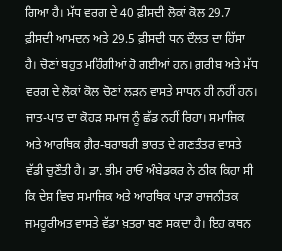ਗਿਆ ਹੈ। ਮੱਧ ਵਰਗ ਦੇ 40 ਫ਼ੀਸਦੀ ਲੋਕਾਂ ਕੋਲ 29.7 ਫ਼ੀਸਦੀ ਆਮਦਨ ਅਤੇ 29.5 ਫ਼ੀਸਦੀ ਧਨ ਦੌਲਤ ਦਾ ਹਿੱਸਾ ਹੈ। ਚੋਣਾਂ ਬਹੁਤ ਮਹਿੰਗੀਆਂ ਹੋ ਗਈਆਂ ਹਨ। ਗ਼ਰੀਬ ਅਤੇ ਮੱਧ ਵਰਗ ਦੇ ਲੋਕਾਂ ਕੋਲ ਚੋਣਾਂ ਲੜਨ ਵਾਸਤੇ ਸਾਧਨ ਹੀ ਨਹੀਂ ਹਨ। ਜਾਤ-ਪਾਤ ਦਾ ਕੋਹੜ ਸਮਾਜ ਨੂੰ ਛੱਡ ਨਹੀਂ ਰਿਹਾ। ਸਮਾਜਿਕ ਅਤੇ ਆਰਥਿਕ ਗ਼ੈਰ-ਬਰਾਬਰੀ ਭਾਰਤ ਦੇ ਗਣਤੰਤਰ ਵਾਸਤੇ ਵੱਡੀ ਚੁਣੌਤੀ ਹੈ। ਡਾ. ਭੀਮ ਰਾਓ ਅੰਬੇਡਕਰ ਨੇ ਠੀਕ ਕਿਹਾ ਸੀ ਕਿ ਦੇਸ਼ ਵਿਚ ਸਮਾਜਿਕ ਅਤੇ ਆਰਥਿਕ ਪਾੜਾ ਰਾਜਨੀਤਕ ਜਮਹੂਰੀਅਤ ਵਾਸਤੇ ਵੱਡਾ ਖ਼ਤਰਾ ਬਣ ਸਕਦਾ ਹੈ। ਇਹ ਕਥਨ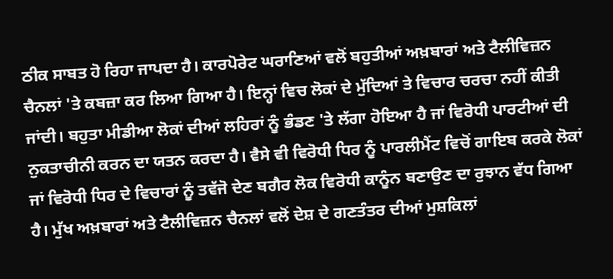ਠੀਕ ਸਾਬਤ ਹੋ ਰਿਹਾ ਜਾਪਦਾ ਹੈ। ਕਾਰਪੋਰੇਟ ਘਰਾਣਿਆਂ ਵਲੋਂ ਬਹੁਤੀਆਂ ਅਖ਼ਬਾਰਾਂ ਅਤੇ ਟੈਲੀਵਿਜ਼ਨ ਚੈਨਲਾਂ 'ਤੇ ਕਬਜ਼ਾ ਕਰ ਲਿਆ ਗਿਆ ਹੈ। ਇਨ੍ਹਾਂ ਵਿਚ ਲੋਕਾਂ ਦੇ ਮੁੱਦਿਆਂ ਤੇ ਵਿਚਾਰ ਚਰਚਾ ਨਹੀਂ ਕੀਤੀ ਜਾਂਦੀ। ਬਹੁਤਾ ਮੀਡੀਆ ਲੋਕਾਂ ਦੀਆਂ ਲਹਿਰਾਂ ਨੂੰ ਭੰਡਣ 'ਤੇ ਲੱਗਾ ਹੋਇਆ ਹੈ ਜਾਂ ਵਿਰੋਧੀ ਪਾਰਟੀਆਂ ਦੀ ਨੁਕਤਾਚੀਨੀ ਕਰਨ ਦਾ ਯਤਨ ਕਰਦਾ ਹੈ। ਵੈਸੇ ਵੀ ਵਿਰੋਧੀ ਧਿਰ ਨੂੰ ਪਾਰਲੀਮੈਂਟ ਵਿਚੋਂ ਗਾਇਬ ਕਰਕੇ ਲੋਕਾਂ ਜਾਂ ਵਿਰੋਧੀ ਧਿਰ ਦੇ ਵਿਚਾਰਾਂ ਨੂੰ ਤਵੱਜੋ ਦੇਣ ਬਗੈਰ ਲੋਕ ਵਿਰੋਧੀ ਕਾਨੂੰਨ ਬਣਾਉਣ ਦਾ ਰੁਝਾਨ ਵੱਧ ਗਿਆ ਹੈ। ਮੁੱਖ ਅਖ਼ਬਾਰਾਂ ਅਤੇ ਟੈਲੀਵਿਜ਼ਨ ਚੈਨਲਾਂ ਵਲੋਂ ਦੇਸ਼ ਦੇ ਗਣਤੰਤਰ ਦੀਆਂ ਮੁਸ਼ਕਿਲਾਂ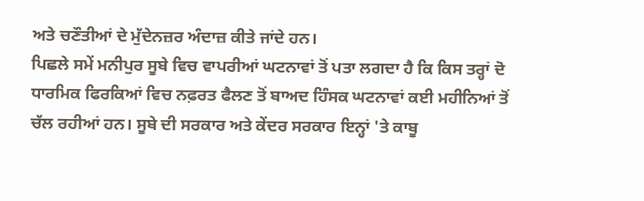ਅਤੇ ਚਣੌਤੀਆਂ ਦੇ ਮੁੱਦੇਨਜ਼ਰ ਅੰਦਾਜ਼ ਕੀਤੇ ਜਾਂਦੇ ਹਨ।
ਪਿਛਲੇ ਸਮੇਂ ਮਨੀਪੁਰ ਸੂਬੇ ਵਿਚ ਵਾਪਰੀਆਂ ਘਟਨਾਵਾਂ ਤੋਂ ਪਤਾ ਲਗਦਾ ਹੈ ਕਿ ਕਿਸ ਤਰ੍ਹਾਂ ਦੋ ਧਾਰਮਿਕ ਫਿਰਕਿਆਂ ਵਿਚ ਨਫ਼ਰਤ ਫੈਲਣ ਤੋਂ ਬਾਅਦ ਹਿੰਸਕ ਘਟਨਾਵਾਂ ਕਈ ਮਹੀਨਿਆਂ ਤੋਂ ਚੱਲ ਰਹੀਆਂ ਹਨ। ਸੂਬੇ ਦੀ ਸਰਕਾਰ ਅਤੇ ਕੇਂਦਰ ਸਰਕਾਰ ਇਨ੍ਹਾਂ 'ਤੇ ਕਾਬੂ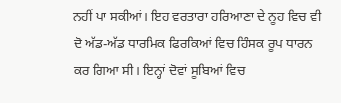ਨਹੀਂ ਪਾ ਸਕੀਆਂ। ਇਹ ਵਰਤਾਰਾ ਹਰਿਆਣਾ ਦੇ ਨੂਹ ਵਿਚ ਵੀ ਦੋ ਅੱਡ-ਅੱਡ ਧਾਰਮਿਕ ਫਿਰਕਿਆਂ ਵਿਚ ਹਿੰਸਕ ਰੂਪ ਧਾਰਨ ਕਰ ਗਿਆ ਸੀ। ਇਨ੍ਹਾਂ ਦੋਵਾਂ ਸੂਬਿਆਂ ਵਿਚ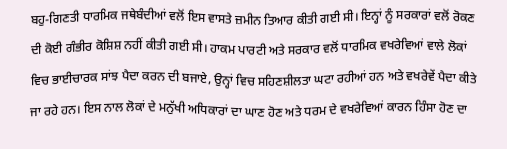ਬਹੁ-ਗਿਣਤੀ ਧਾਰਮਿਕ ਜਥੇਬੰਦੀਆਂ ਵਲੋਂ ਇਸ ਵਾਸਤੇ ਜ਼ਮੀਨ ਤਿਆਰ ਕੀਤੀ ਗਈ ਸੀ। ਇਨ੍ਹਾਂ ਨੂੰ ਸਰਕਾਰਾਂ ਵਲੋਂ ਰੋਕਣ ਦੀ ਕੋਈ ਗੰਭੀਰ ਕੋਸ਼ਿਸ਼ ਨਹੀਂ ਕੀਤੀ ਗਈ ਸੀ। ਹਾਕਮ ਪਾਰਟੀ ਅਤੇ ਸਰਕਾਰ ਵਲੋਂ ਧਾਰਮਿਕ ਵਖਰੇਵਿਆਂ ਵਾਲੇ ਲੋਕਾਂ ਵਿਚ ਭਾਈਚਾਰਕ ਸਾਂਝ ਪੈਦਾ ਕਰਨ ਦੀ ਬਜਾਏ, ਉਨ੍ਹਾਂ ਵਿਚ ਸਹਿਣਸ਼ੀਲਤਾ ਘਟਾ ਰਹੀਆਂ ਹਨ ਅਤੇ ਵਖਰੇਵੇਂ ਪੈਦਾ ਕੀਤੇ ਜਾ ਰਹੇ ਹਨ। ਇਸ ਨਾਲ ਲੋਕਾਂ ਦੇ ਮਨੁੱਖੀ ਅਧਿਕਾਰਾਂ ਦਾ ਘਾਣ ਹੋਣ ਅਤੇ ਧਰਮ ਦੇ ਵਖਰੇਵਿਆਂ ਕਾਰਨ ਹਿੰਸਾ ਹੋਣ ਦਾ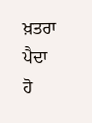ਖ਼ਤਰਾ ਪੈਦਾ ਹੋ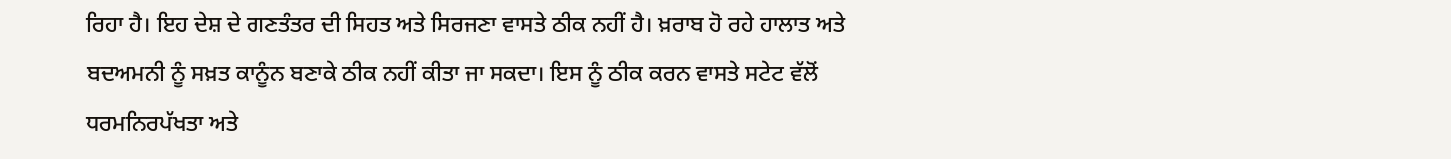ਰਿਹਾ ਹੈ। ਇਹ ਦੇਸ਼ ਦੇ ਗਣਤੰਤਰ ਦੀ ਸਿਹਤ ਅਤੇ ਸਿਰਜਣਾ ਵਾਸਤੇ ਠੀਕ ਨਹੀਂ ਹੈ। ਖ਼ਰਾਬ ਹੋ ਰਹੇ ਹਾਲਾਤ ਅਤੇ ਬਦਅਮਨੀ ਨੂੰ ਸਖ਼ਤ ਕਾਨੂੰਨ ਬਣਾਕੇ ਠੀਕ ਨਹੀਂ ਕੀਤਾ ਜਾ ਸਕਦਾ। ਇਸ ਨੂੰ ਠੀਕ ਕਰਨ ਵਾਸਤੇ ਸਟੇਟ ਵੱਲੋਂ ਧਰਮਨਿਰਪੱਖਤਾ ਅਤੇ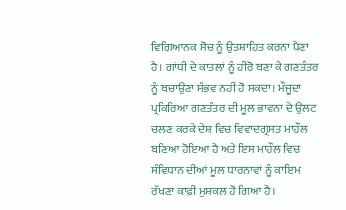ਵਿਗਿਆਨਕ ਸੋਚ ਨੂੰ ਉਤਸ਼ਾਹਿਤ ਕਰਨਾ ਪੈਣਾ ਹੈ। ਗਾਂਧੀ ਦੇ ਕਾਤਲਾਂ ਨੂੰ ਹੀਰੋ ਬਣਾ ਕੇ ਗਣਤੰਤਰ ਨੂੰ ਬਚਾਉਣਾ ਸੰਭਵ ਨਹੀਂ ਹੋ ਸਕਦਾ। ਮੌਜੂਦਾ ਪ੍ਰਕਿਰਿਆ ਗਣਤੰਤਰ ਦੀ ਮੂਲ ਭਾਵਨਾ ਦੇ ਉਲਟ ਚਲਣ ਕਰਕੇ ਦੇਸ਼ ਵਿਚ ਵਿਵਾਦਗ੍ਰਸਤ ਮਾਹੌਲ ਬਣਿਆ ਹੋਇਆ ਹੈ ਅਤੇ ਇਸ ਮਾਹੌਲ ਵਿਚ ਸੰਵਿਧਾਨ ਦੀਆਂ ਮੂਲ ਧਾਰਨਾਵਾਂ ਨੂੰ ਕਾਇਮ ਰੱਖਣਾ ਕਾਫ਼ੀ ਮੁਸ਼ਕਲ ਹੋ ਗਿਆ ਹੈ।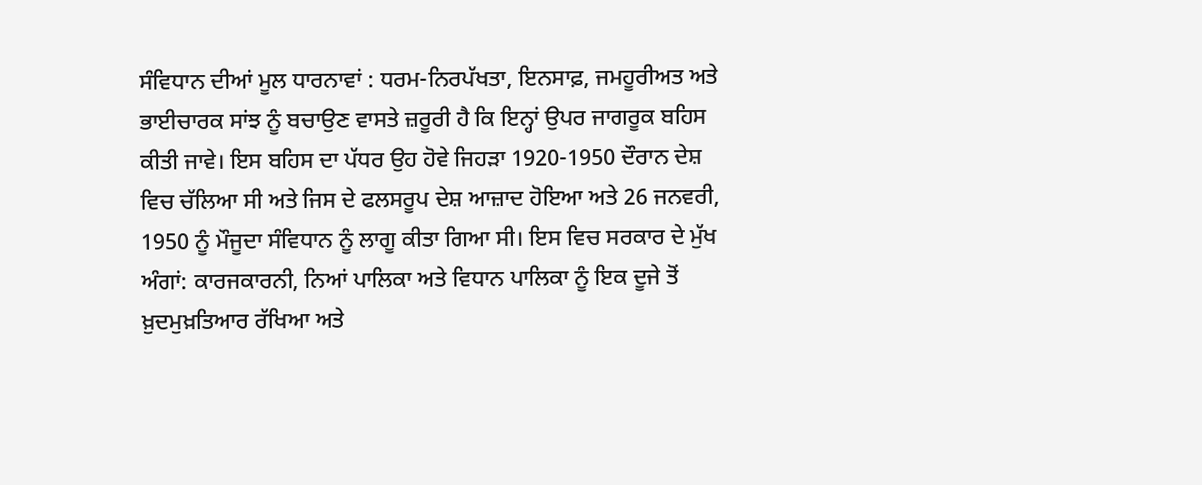ਸੰਵਿਧਾਨ ਦੀਆਂ ਮੂਲ ਧਾਰਨਾਵਾਂ : ਧਰਮ-ਨਿਰਪੱਖਤਾ, ਇਨਸਾਫ਼, ਜਮਹੂਰੀਅਤ ਅਤੇ ਭਾਈਚਾਰਕ ਸਾਂਝ ਨੂੰ ਬਚਾਉਣ ਵਾਸਤੇ ਜ਼ਰੂਰੀ ਹੈ ਕਿ ਇਨ੍ਹਾਂ ਉਪਰ ਜਾਗਰੂਕ ਬਹਿਸ ਕੀਤੀ ਜਾਵੇ। ਇਸ ਬਹਿਸ ਦਾ ਪੱਧਰ ਉਹ ਹੋਵੇ ਜਿਹੜਾ 1920-1950 ਦੌਰਾਨ ਦੇਸ਼ ਵਿਚ ਚੱਲਿਆ ਸੀ ਅਤੇ ਜਿਸ ਦੇ ਫਲਸਰੂਪ ਦੇਸ਼ ਆਜ਼ਾਦ ਹੋਇਆ ਅਤੇ 26 ਜਨਵਰੀ, 1950 ਨੂੰ ਮੌਜੂਦਾ ਸੰਵਿਧਾਨ ਨੂੰ ਲਾਗੂ ਕੀਤਾ ਗਿਆ ਸੀ। ਇਸ ਵਿਚ ਸਰਕਾਰ ਦੇ ਮੁੱਖ ਅੰਗਾਂ: ਕਾਰਜਕਾਰਨੀ, ਨਿਆਂ ਪਾਲਿਕਾ ਅਤੇ ਵਿਧਾਨ ਪਾਲਿਕਾ ਨੂੰ ਇਕ ਦੂਜੇ ਤੋਂ ਖ਼ੁਦਮੁਖ਼ਤਿਆਰ ਰੱਖਿਆ ਅਤੇ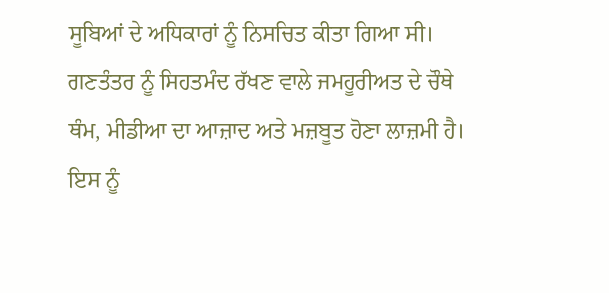ਸੂਬਿਆਂ ਦੇ ਅਧਿਕਾਰਾਂ ਨੂੰ ਨਿਸਚਿਤ ਕੀਤਾ ਗਿਆ ਸੀ। ਗਣਤੰਤਰ ਨੂੰ ਸਿਹਤਮੰਦ ਰੱਖਣ ਵਾਲੇ ਜਮਹੂਰੀਅਤ ਦੇ ਚੌਥੇ ਥੰਮ, ਮੀਡੀਆ ਦਾ ਆਜ਼ਾਦ ਅਤੇ ਮਜ਼ਬੂਤ ਹੋਣਾ ਲਾਜ਼ਮੀ ਹੈ। ਇਸ ਨੂੰ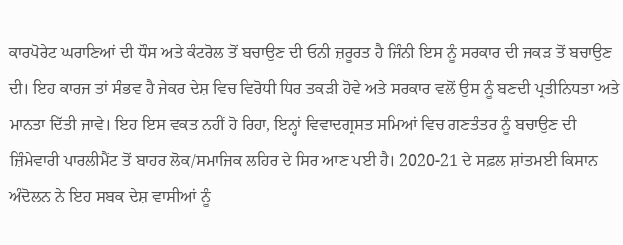ਕਾਰਪੋਰੇਟ ਘਰਾਣਿਆਂ ਦੀ ਧੌਸ ਅਤੇ ਕੰਟਰੋਲ ਤੋਂ ਬਚਾਉਣ ਦੀ ਓਨੀ ਜ਼ਰੂਰਤ ਹੈ ਜਿੰਨੀ ਇਸ ਨੂੰ ਸਰਕਾਰ ਦੀ ਜਕੜ ਤੋਂ ਬਚਾਉਣ ਦੀ। ਇਹ ਕਾਰਜ ਤਾਂ ਸੰਭਵ ਹੈ ਜੇਕਰ ਦੇਸ਼ ਵਿਚ ਵਿਰੋਧੀ ਧਿਰ ਤਕੜੀ ਹੋਵੇ ਅਤੇ ਸਰਕਾਰ ਵਲੋਂ ਉਸ ਨੂੰ ਬਣਦੀ ਪ੍ਰਤੀਨਿਧਤਾ ਅਤੇ ਮਾਨਤਾ ਦਿੱਤੀ ਜਾਵੇ। ਇਹ ਇਸ ਵਕਤ ਨਹੀਂ ਹੋ ਰਿਹਾ, ਇਨ੍ਹਾਂ ਵਿਵਾਦਗ੍ਰਸਤ ਸਮਿਆਂ ਵਿਚ ਗਣਤੰਤਰ ਨੂੰ ਬਚਾਉਣ ਦੀ ਜ਼ਿੰਮੇਵਾਰੀ ਪਾਰਲੀਮੈਂਟ ਤੋਂ ਬਾਹਰ ਲੋਕ/ਸਮਾਜਿਕ ਲਹਿਰ ਦੇ ਸਿਰ ਆਣ ਪਈ ਹੈ। 2020-21 ਦੇ ਸਫ਼ਲ ਸ਼ਾਂਤਮਈ ਕਿਸਾਨ ਅੰਦੋਲਨ ਨੇ ਇਹ ਸਬਕ ਦੇਸ਼ ਵਾਸੀਆਂ ਨੂੰ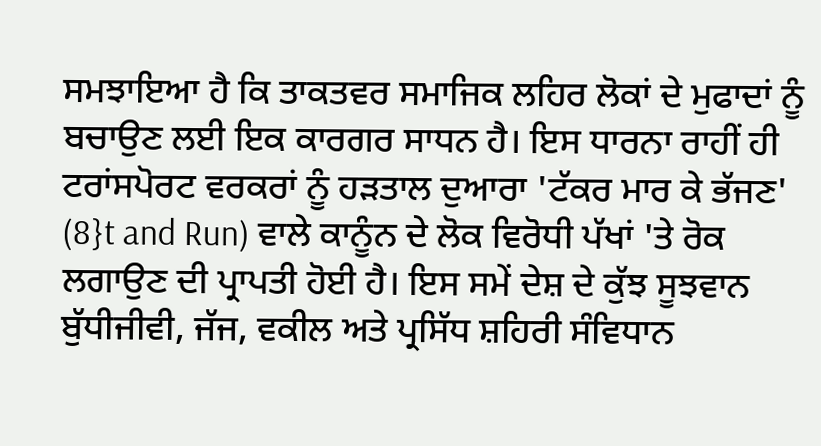ਸਮਝਾਇਆ ਹੈ ਕਿ ਤਾਕਤਵਰ ਸਮਾਜਿਕ ਲਹਿਰ ਲੋਕਾਂ ਦੇ ਮੁਫਾਦਾਂ ਨੂੰ ਬਚਾਉਣ ਲਈ ਇਕ ਕਾਰਗਰ ਸਾਧਨ ਹੈ। ਇਸ ਧਾਰਨਾ ਰਾਹੀਂ ਹੀ ਟਰਾਂਸਪੋਰਟ ਵਰਕਰਾਂ ਨੂੰ ਹੜਤਾਲ ਦੁਆਰਾ 'ਟੱਕਰ ਮਾਰ ਕੇ ਭੱਜਣ' (8}t and Run) ਵਾਲੇ ਕਾਨੂੰਨ ਦੇ ਲੋਕ ਵਿਰੋਧੀ ਪੱਖਾਂ 'ਤੇ ਰੋਕ ਲਗਾਉਣ ਦੀ ਪ੍ਰਾਪਤੀ ਹੋਈ ਹੈ। ਇਸ ਸਮੇਂ ਦੇਸ਼ ਦੇ ਕੁੱਝ ਸੂਝਵਾਨ ਬੁੱਧੀਜੀਵੀ, ਜੱਜ, ਵਕੀਲ ਅਤੇ ਪ੍ਰਸਿੱਧ ਸ਼ਹਿਰੀ ਸੰਵਿਧਾਨ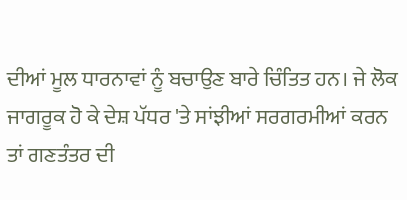ਦੀਆਂ ਮੂਲ ਧਾਰਨਾਵਾਂ ਨੂੰ ਬਚਾਉਣ ਬਾਰੇ ਚਿੰਤਿਤ ਹਨ। ਜੇ ਲੋਕ ਜਾਗਰੂਕ ਹੋ ਕੇ ਦੇਸ਼ ਪੱਧਰ 'ਤੇ ਸਾਂਝੀਆਂ ਸਰਗਰਮੀਆਂ ਕਰਨ ਤਾਂ ਗਣਤੰਤਰ ਦੀ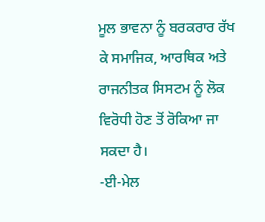ਮੂਲ ਭਾਵਨਾ ਨੂੰ ਬਰਕਰਾਰ ਰੱਖ ਕੇ ਸਮਾਜਿਕ, ਆਰਥਿਕ ਅਤੇ ਰਾਜਨੀਤਕ ਸਿਸਟਮ ਨੂੰ ਲੋਕ ਵਿਰੋਧੀ ਹੋਣ ਤੋਂ ਰੋਕਿਆ ਜਾ ਸਕਦਾ ਹੈ।
-ਈ-ਮੇਲ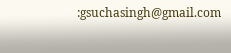:gsuchasingh@gmail.com